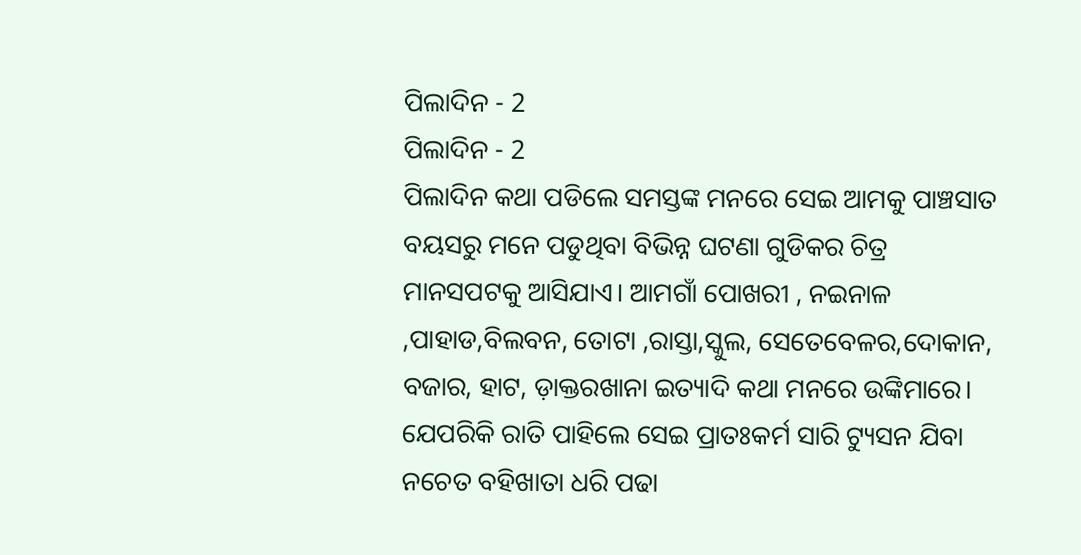ପିଲାଦିନ - 2
ପିଲାଦିନ - 2
ପିଲାଦିନ କଥା ପଡିଲେ ସମସ୍ତଙ୍କ ମନରେ ସେଇ ଆମକୁ ପାଞ୍ଚସାତ ବୟସରୁ ମନେ ପଡୁଥିବା ବିଭିନ୍ନ ଘଟଣା ଗୁଡିକର ଚିତ୍ର ମାନସପଟକୁ ଆସିଯାଏ। ଆମଗାଁ ପୋଖରୀ , ନଇନାଳ ,ପାହାଡ,ବିଲବନ, ତୋଟା ,ରାସ୍ତା,ସ୍କୁଲ, ସେତେବେଳର,ଦୋକାନ, ବଜାର, ହାଟ, ଡ଼ାକ୍ତରଖାନା ଇତ୍ୟାଦି କଥା ମନରେ ଉଙ୍କିମାରେ। ଯେପରିକି ରାତି ପାହିଲେ ସେଇ ପ୍ରାତଃକର୍ମ ସାରି ଟ୍ୟୁସନ ଯିବା ନଚେତ ବହିଖାତା ଧରି ପଢା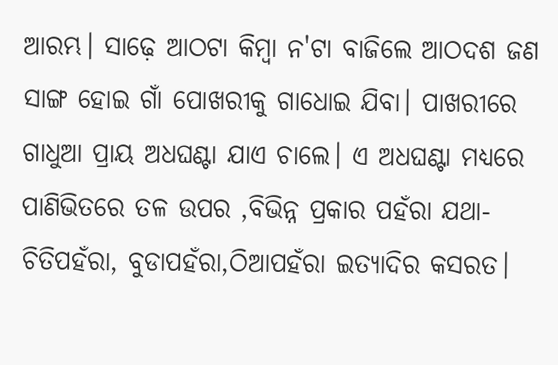ଆରମ୍ଭ। ସାଢ଼େ ଆଠଟା କିମ୍ବା ନ'ଟା ବାଜିଲେ ଆଠଦଶ ଜଣ ସାଙ୍ଗ ହୋଇ ଗାଁ ପୋଖରୀକୁ ଗାଧୋଇ ଯିବା। ପାଖରୀରେ ଗାଧୁଆ ପ୍ରାୟ ଅଧଘଣ୍ଟା ଯାଏ ଚାଲେ। ଏ ଅଧଘଣ୍ଟା ମଧ୍ୟରେ ପାଣିଭିତରେ ତଳ ଉପର ,ବିଭିନ୍ନ ପ୍ରକାର ପହଁରା ଯଥା-ଚିତିପହଁରା, ବୁଡାପହଁରା,ଠିଆପହଁରା ଇତ୍ୟାଦିର କସରତ।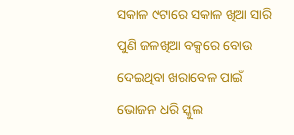ସକାଳ ୯ଟାରେ ସକାଳ ଖିଆ ସାରି ପୁଣି ଜଳଖିଆ ବକ୍ସରେ ବୋଉ ଦେଇଥିବା ଖରାବେଳ ପାଇଁ ଭୋଜନ ଧରି ସ୍କୁଲ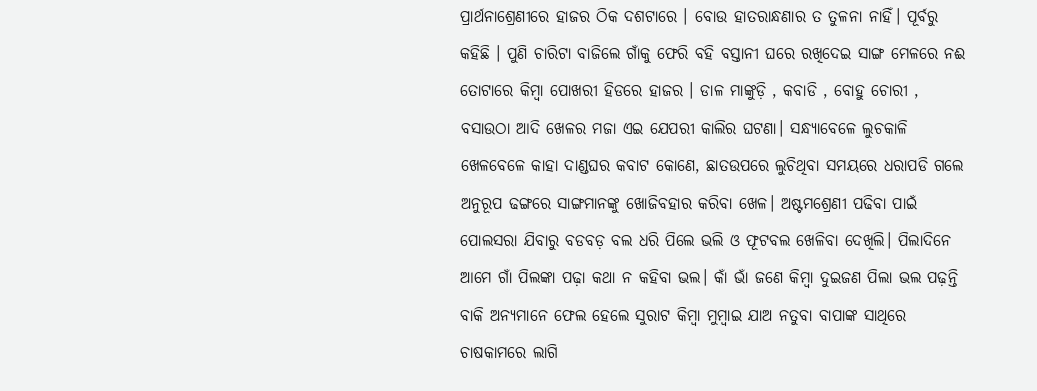ପ୍ରାର୍ଥନାଶ୍ରେଣୀରେ ହାଜର ଠିକ ଦଶଟାରେ । ବୋଉ ହାତରାନ୍ଧଣାର ତ ତୁଳନା ନାହିଁ। ପୂର୍ବରୁ କହିଛି । ପୁଣି ଚାରିଟା ବାଜିଲେ ଗାଁକୁ ଫେରି ବହି ବସ୍ତାନୀ ଘରେ ରଖିଦେଇ ସାଙ୍ଗ ମେଳରେ ନଈ ତୋଟାରେ କିମ୍ବା ପୋଖରୀ ହିଡରେ ହାଜର । ଡାଳ ମାଙ୍କୁଡ଼ି , କବାଡି , ବୋହୁ ଚୋରୀ , ବସାଉଠା ଆଦି ଖେଳର ମଜା ଏଇ ଯେପରୀ କାଲିର ଘଟଣା। ସନ୍ଧ୍ୟାବେଳେ ଲୁଚକାଳି ଖେଳବେଳେ କାହା ଦାଣ୍ଡଘର କବାଟ କୋଣେ, ଛାତଉପରେ ଲୁଚିଥିବା ସମୟରେ ଧରାପଡି ଗଲେ ଅନୁରୂପ ଢଙ୍ଗରେ ସାଙ୍ଗମାନଙ୍କୁ ଖୋଜିବହାର କରିବା ଖେଳ। ଅଷ୍ଟମଶ୍ରେଣୀ ପଢିବା ପାଇଁ ପୋଲସରା ଯିବାରୁ ବଡବଡ଼ ବଲ ଧରି ପିଲେ ଭଲି ଓ ଫୂଟବଲ ଖେଳିବା ଦେଖିଲି। ପିଲାଦିନେ ଆମେ ଗାଁ ପିଲଙ୍କା ପଢ଼ା କଥା ନ କହିବା ଭଲ। କାଁ ଭାଁ ଜଣେ କିମ୍ଵା ଦୁଇଜଣ ପିଲା ଭଲ ପଢ଼ନ୍ତି ବାକି ଅନ୍ୟମାନେ ଫେଲ ହେଲେ ସୁରାଟ କିମ୍ଵା ମୁମ୍ବାଇ ଯାଅ ନତୁବା ବାପାଙ୍କ ସାଥିରେ ଚାଷକାମରେ ଲାଗି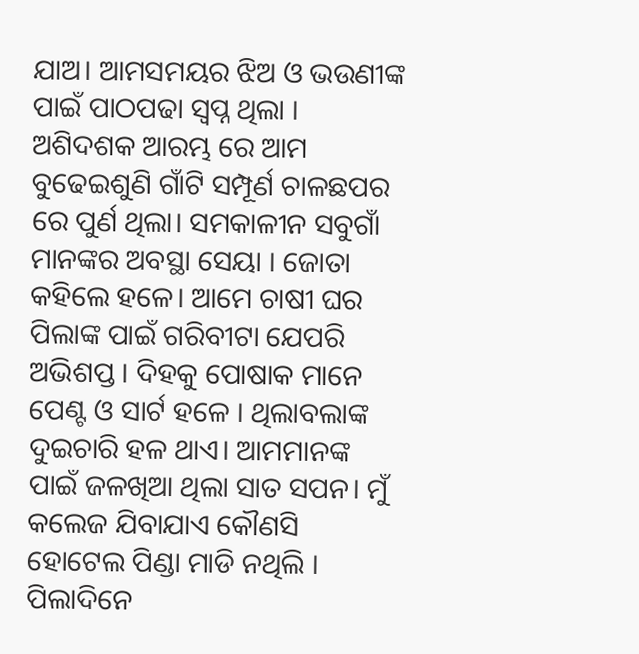ଯାଅ। ଆମସମୟର ଝିଅ ଓ ଭଉଣୀଙ୍କ ପାଇଁ ପାଠପଢା ସ୍ବପ୍ନ ଥିଲା । ଅଶିଦଶକ ଆରମ୍ଭ ରେ ଆମ ବୁଢେଇଶୁଣି ଗାଁଟି ସମ୍ପୂର୍ଣ ଚାଳଛପର ରେ ପୁର୍ଣ ଥିଲା। ସମକାଳୀନ ସବୁଗାଁ ମାନଙ୍କର ଅବସ୍ଥା ସେୟା । ଜୋତା କହିଲେ ହଳେ। ଆମେ ଚାଷୀ ଘର ପିଲାଙ୍କ ପାଇଁ ଗରିବୀଟା ଯେପରି ଅଭିଶପ୍ତ । ଦିହକୁ ପୋଷାକ ମାନେ ପେଣ୍ଟ ଓ ସାର୍ଟ ହଳେ । ଥିଲାବଲାଙ୍କ ଦୁଇଚାରି ହଳ ଥାଏ। ଆମମାନଙ୍କ ପାଇଁ ଜଳଖିଆ ଥିଲା ସାତ ସପନ। ମୁଁ କଲେଜ ଯିବାଯାଏ କୌଣସି ହୋଟେଲ ପିଣ୍ଡା ମାଡି ନଥିଲି । ପିଲାଦିନେ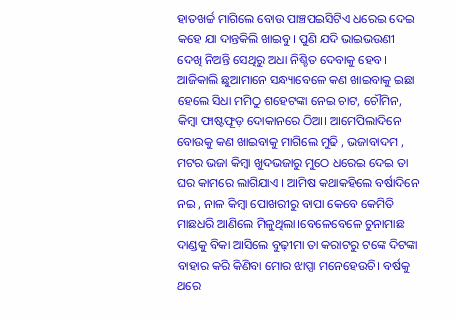ହାତଖର୍ଚ୍ଚ ମାଗିଲେ ବୋଉ ପାଞ୍ଚପଇସିଟିଏ ଧରେଇ ଦେଇ କହେ ଯା ଦାନ୍ତକିଲି ଖାଇବୁ। ପୁଣି ଯଦି ଭାଇଭଉଣୀ ଦେଖି ନିଅନ୍ତି ସେଥିରୁ ଅଧା ନିଶ୍ଚିତ ଦେବାକୁ ହେବ। ଆଜିକାଲି ଛୁଆମାନେ ସନ୍ଧ୍ୟାବେଳେ କଣ ଖାଇବାକୁ ଇଛା ହେଲେ ସିଧା ମମିଠୁ ଶହେଟଙ୍କା ନେଇ ଚାଟ, ଚୌମିନ, କିମ୍ବା ଫାଷ୍ଟଫୂଡ଼ ଦୋକାନରେ ଠିଆ। ଆମେପିଲାଦିନେ ବୋଉକୁ କଣ ଖାଇବାକୁ ମାଗିଲେ ମୁଢି , ଭଜାବାଦମ , ମଟର ଭଜା କିମ୍ବା ଖୁଦଭଜାରୁ ମୁଠେ ଧରେଇ ଦେଇ ତା ଘର କାମରେ ଲାଗିଯାଏ । ଆମିଷ କଥାକହିଲେ ବର୍ଷାଦିନେ ନଇ , ନାଳ କିମ୍ବା ପୋଖରୀରୁ ବାପା କେବେ କେମିତି ମାଛଧରି ଆଣିଲେ ମିଳୁଥିଲା।ବେଳେବେଳେ ଚୁନାମାଛ ଦାଣ୍ଡକୁ ବିକା ଆସିଲେ ବୁଢ଼ୀମା ତା କରାଟରୁ ଟଙ୍କେ ଦିଟଙ୍କା ବାହାର କରି କିଣିବା ମୋର ଝାପ୍ସା ମନେହେଉଚି। ବର୍ଷକୁ ଥରେ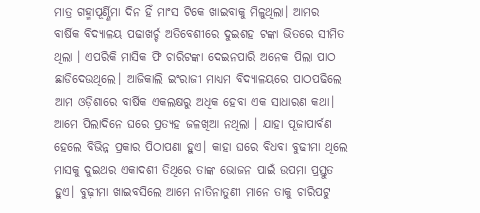ମାତ୍ର ଗହ୍ମାପୂର୍ଣ୍ଣିମା ଦିନ ହିଁ ମାଂସ ଟିକେ ଖାଇବାକୁ ମିଳୁଥିଲା। ଆମର ବାର୍ଷିକ ବିଦ୍ୟାଳୟ ପଢାଖର୍ଚ୍ଚ ଅତିବେଶୀରେ ଦୁଇଶହ ଟଙ୍କା ଭିତରେ ସୀମିତ ଥିଲା । ଏପରିକି ମାସିକ ଫି ଚାରିଟଙ୍କା ଦେଇନପାରି ଅନେକ ପିଲା ପାଠ ଛାଡିଦେଉଥିଲେ। ଆଜିକାଲି ଇଂରାଜୀ ମାଧ୍ୟମ ବିଦ୍ୟାଳୟରେ ପାଠପଢିଲେ ଆମ ଓଡ଼ିଶାରେ ବାର୍ଷିକ ଏକଲକ୍ଷରୁ ଅଧିକ ହେବା ଏକ ସାଧାରଣ କଥା। ଆମେ ପିଲାଦିନେ ଘରେ ପ୍ରତ୍ୟହ ଜଳଖିଆ ନଥିଲା । ଯାହା ପୂଜାପାର୍ବଣ ହେଲେ ବିଭିନ୍ନ ପ୍ରକାର ପିଠାପଣା ହୁଏ। କାହା ଘରେ ବିଧବା ବୁଢୀମା ଥିଲେ ମାସକୁ ଦୁଇଥର ଏକାଦଶୀ ତିଥିରେ ତାଙ୍କ ଭୋଜନ ପାଇଁ ଉପମା ପ୍ରସ୍ତୁତ ହୁଏ। ବୁଢ଼ୀମା ଖାଇବସିଲେ ଆମେ ନାତିନାତୁଣୀ ମାନେ ତାକୁ ଚାରିପଟୁ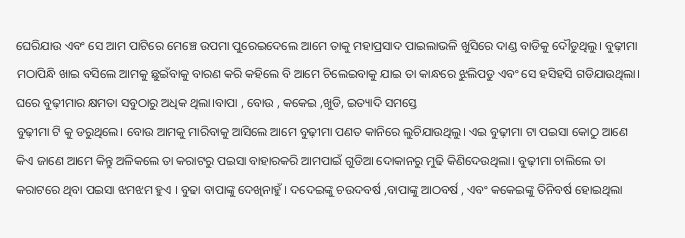ଘେରିଯାଉ ଏବଂ ସେ ଆମ ପାଟିରେ ମେଞ୍ଚେ ଉପମା ପୁରେଇଦେଲେ ଆମେ ତାକୁ ମହାପ୍ରସାଦ ପାଇଲାଭଳି ଖୁସିରେ ଦାଣ୍ଡ ବାଡିକୁ ଦୌଡୁଥିଲୁ। ବୁଢ଼ୀମା ମଠାପିନ୍ଧି ଖାଇ ବସିଲେ ଆମକୁ ଛୁଇଁବାକୁ ବାରଣ କରି କହିଲେ ବି ଆମେ ଚିଲେଇବାକୁ ଯାଇ ତା କାନ୍ଧରେ ଝୁଲିପଡୁ ଏବଂ ସେ ହସିହସି ଗଡିଯାଉଥିଲା। ଘରେ ବୁଢ଼ୀମାର କ୍ଷମତା ସବୁଠାରୁ ଅଧିକ ଥିଲା।ବାପା , ବୋଉ , କକେଇ ,ଖୁଡି, ଇତ୍ୟାଦି ସମସ୍ତେ
ବୁଢ଼ୀମା ଟି କୁ ଡରୁଥିଲେ। ବୋଉ ଆମକୁ ମାରିବାକୁ ଆସିଲେ ଆମେ ବୁଢ଼ୀମା ପଣତ କାନିରେ ଲୁଚିଯାଉଥିଲୁ। ଏଇ ବୁଢ଼ୀମା ଟା ପଇସା କୋଠୁ ଆଣେ କିଏ ଜାଣେ ଆମେ କିନ୍ତୁ ଅଳିକଲେ ତା କରାଟରୁ ପଇସା ବାହାରକରି ଆମପାଇଁ ଗୁଡିଆ ଦୋକାନରୁ ମୁଢି କିଣିଦେଉଥିଲା। ବୁଢ଼ୀମା ଚାଲିଲେ ତା କରାଟରେ ଥିବା ପଇସା ଝମଝମ ହୁଏ । ବୁଢା ବାପାଙ୍କୁ ଦେଖିନାହୁଁ । ଦଦେଇଙ୍କୁ ଚଉଦବର୍ଷ ,ବାପାଙ୍କୁ ଆଠବର୍ଷ , ଏବଂ କକେଇଙ୍କୁ ତିନିବର୍ଷ ହୋଇଥିଲା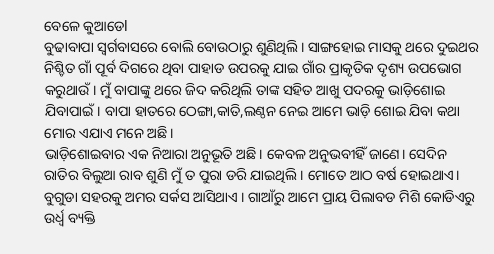ବେଳେ କୁଆଡେl
ବୁଢାବାପା ସ୍ୱର୍ଗବାସରେ ବୋଲି ବୋଉଠାରୁ ଶୁଣିଥିଲି। ସାଙ୍ଗହୋଇ ମାସକୁ ଥରେ ଦୁଇଥର ନିଶ୍ଚିତ ଗାଁ ପୂର୍ବ ଦିଗରେ ଥିବା ପାହାଡ ଉପରକୁ ଯାଇ ଗାଁର ପ୍ରାକୃତିକ ଦୃଶ୍ୟ ଉପଭୋଗ କରୁଥାଉଁ। ମୁଁ ବାପାଙ୍କୁ ଥରେ ଜିଦ କରିଥିଲି ତାଙ୍କ ସହିତ ଆଖୁ ପଦରକୁ ଭାଡ଼ିଶୋଇ ଯିବାପାଇଁ। ବାପା ହାତରେ ଠେଙ୍ଗା,କାତି,ଲଣ୍ଠନ ନେଇ ଆମେ ଭାଡ଼ି ଶୋଇ ଯିବା କଥା ମୋର ଏଯାଏ ମନେ ଅଛି।
ଭାଡ଼ିଶୋଇବାର ଏକ ନିଆରା ଅନୁଭୂତି ଅଛି। କେବଳ ଅନୁଭବୀହିଁ ଜାଣେ। ସେଦିନ ରାତିର ବିଲୁଆ ରାବ ଶୁଣି ମୁଁ ତ ପୁରା ଡରି ଯାଇଥିଲି । ମୋତେ ଆଠ ବର୍ଷ ହୋଇଥାଏ। ବୁଗୁଡା ସହରକୁ ଅମର ସର୍କସ ଆସିଥାଏ । ଗାଆଁରୁ ଆମେ ପ୍ରାୟ ପିଲାବଡ ମିଶି କୋଡିଏରୁ ଉର୍ଧ୍ବ ବ୍ୟକ୍ତି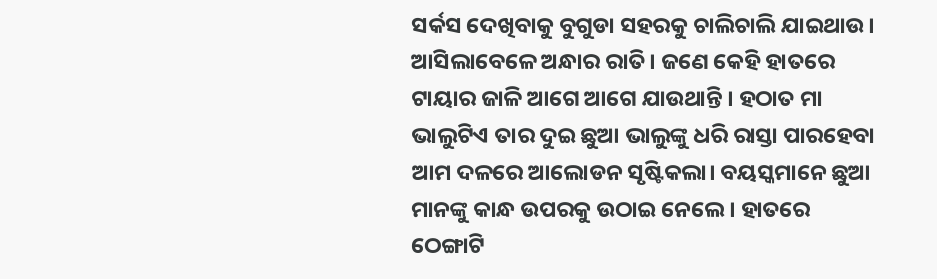ସର୍କସ ଦେଖିବାକୁ ବୁଗୁଡା ସହରକୁ ଚାଲିଚାଲି ଯାଇଥାଉ। ଆସିଲାବେଳେ ଅନ୍ଧାର ରାତି। ଜଣେ କେହି ହାତରେ ଟାୟାର ଜାଳି ଆଗେ ଆଗେ ଯାଉଥାନ୍ତି । ହଠାତ ମା ଭାଲୁଟିଏ ତାର ଦୁଇ ଛୁଆ ଭାଲୁଙ୍କୁ ଧରି ରାସ୍ତା ପାରହେବା ଆମ ଦଳରେ ଆଲୋଡନ ସୃଷ୍ଟିକଲା। ବୟସ୍କମାନେ ଛୁଆ ମାନଙ୍କୁ କାନ୍ଧ ଉପରକୁ ଉଠାଇ ନେଲେ । ହାତରେ ଠେଙ୍ଗାଟି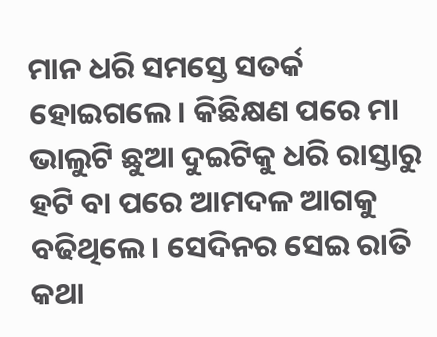ମାନ ଧରି ସମସ୍ତେ ସତର୍କ ହୋଇଗଲେ। କିଛିକ୍ଷଣ ପରେ ମା ଭାଲୁଟି ଛୁଆ ଦୁଇଟିକୁ ଧରି ରାସ୍ତାରୁ ହଟି ବା ପରେ ଆମଦଳ ଆଗକୁ ବଢିଥିଲେ। ସେଦିନର ସେଇ ରାତି କଥା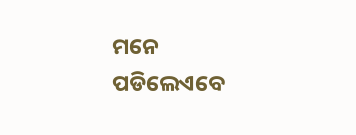ମନେ ପଡିଲେଏବେ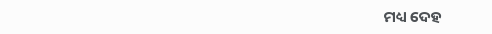ମଧ୍ୟ ଦେହ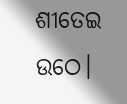ଶୀତେଇ ଉଠେ।